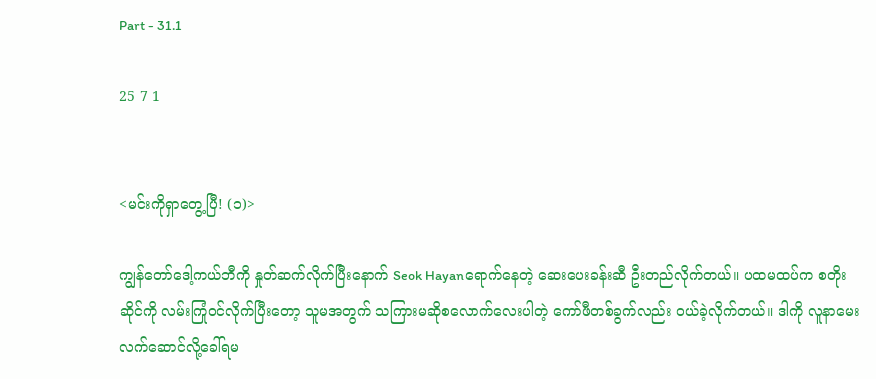Part - 31.1

25 7 1


<မင်းကိုရှာတွေ့ပြီ! (၁)>

ကျွန်တော်ဒေါ့ကယ်ဘီကို နှုတ်ဆက်လိုက်ပြီးနောက် Seok Hayanရောက်နေတဲ့ ဆေးပေးခန်းဆီ ဦးတည်လိုက်တယ်။ ပထမထပ်က စတိုးဆိုင်ကို လမ်းကြုံဝင်လိုက်ပြီးတော့ သူမအတွက် သကြားမဆိုစလောက်လေးပါတဲ့ ကော်ဖီတစ်ခွက်လည်း ဝယ်ခဲ့လိုက်တယ်။ ဒါကို လူနာမေးလက်ဆောင်လို့ခေါ်ရမ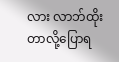လား လာဘ်ထိုးတာလို့ပြောရ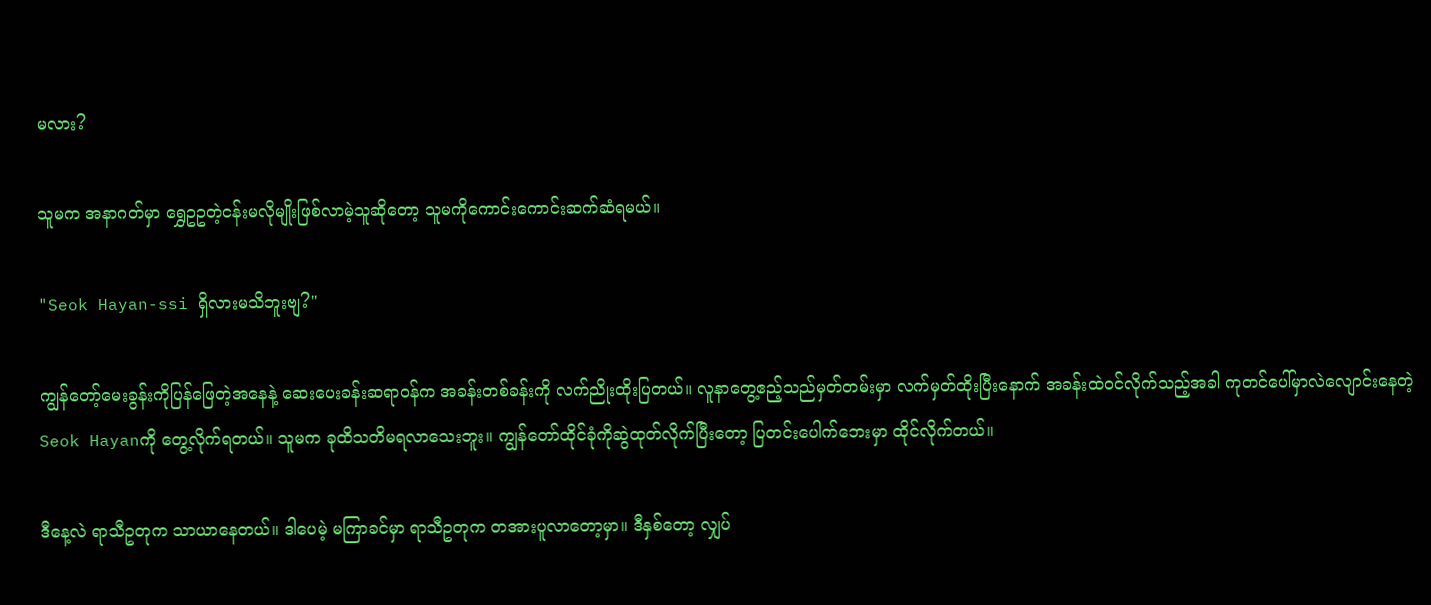မလား?

သူမက အနာဂတ်မှာ ရွှေဥဥတဲ့ငန်းမလိုမျိုးဖြစ်လာမဲ့သူဆိုတော့ သူမကိုကောင်းကောင်းဆက်ဆံရမယ်။

"Seok Hayan-ssi ရှိလားမသိဘူးဗျ?"

ကျွန်တော့်မေးခွန်းကိုပြန်ဖြေတဲ့အနေနဲ့ ဆေးပေးခန်းဆရာဝန်က အခန်းတစ်ခန်းကို လက်ညိုးထိုးပြတယ်။ လူနာတွေ့ဧည့်သည်မှတ်တမ်းမှာ လက်မှတ်ထိုးပြီးနောက် အခန်းထဲဝင်လိုက်သည့်အခါ ကုတင်ပေါ်မှာလဲလျောင်းနေတဲ့ Seok Hayanကို တွေ့လိုက်ရတယ်။ သူမက ခုထိသတိမရလာသေးဘူး။ ကျွန်တော်ထိုင်ခုံကိုဆွဲထုတ်လိုက်ပြီးတော့ ပြတင်းပေါက်ဘေးမှာ ထိုင်လိုက်တယ်။

ဒီနေ့လဲ ရာသီဥတုက သာယာနေတယ်။ ဒါပေမဲ့ မကြာခင်မှာ ရာသီဥတုက တအားပူလာတော့မှာ။ ဒီနှစ်တော့ လျှပ်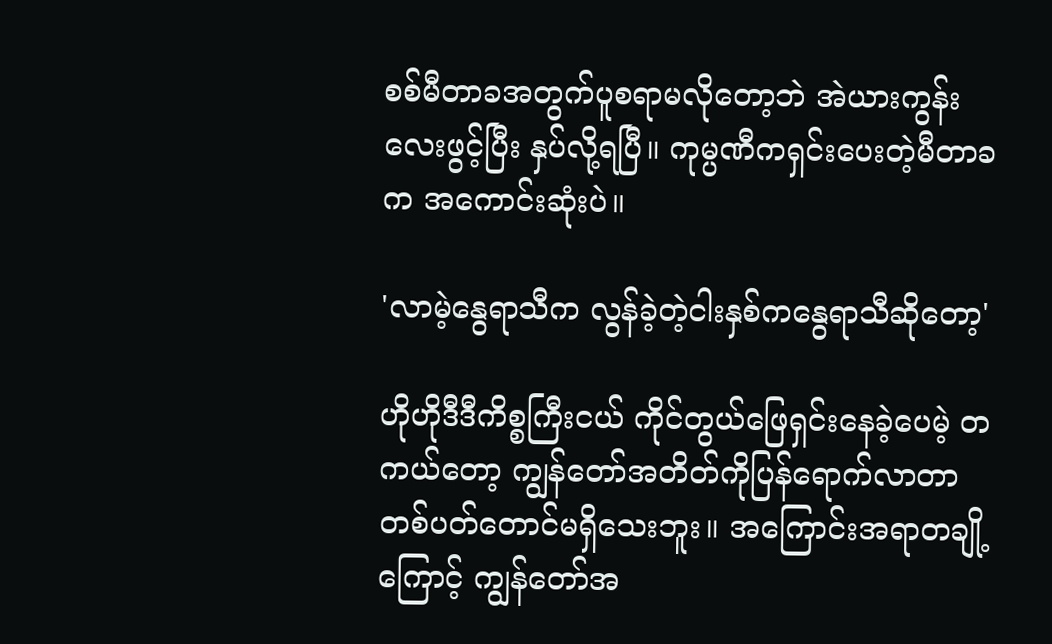စစ်မီတာခအတွက်ပူစရာမလိုတော့ဘဲ အဲယားကွန်းလေးဖွင့်ပြီး နှပ်လို့ရပြီ။ ကုမ္ပဏီကရှင်းပေးတဲ့မီတာခက အကောင်းဆုံးပဲ။

'လာမဲ့နွေရာသီက လွန်ခဲ့တဲ့ငါးနှစ်ကနွေရာသီဆိုတော့'

ဟိုဟိုဒီဒီကိစ္စကြီးငယ် ကိုင်တွယ်ဖြေရှင်းနေခဲ့ပေမဲ့ တကယ်တော့ ကျွန်တော်အတိတ်ကိုပြန်ရောက်လာတာ တစ်ပတ်တောင်မရှိသေးဘူး။ အကြောင်းအရာတချို့ကြောင့် ကျွန်တော်အ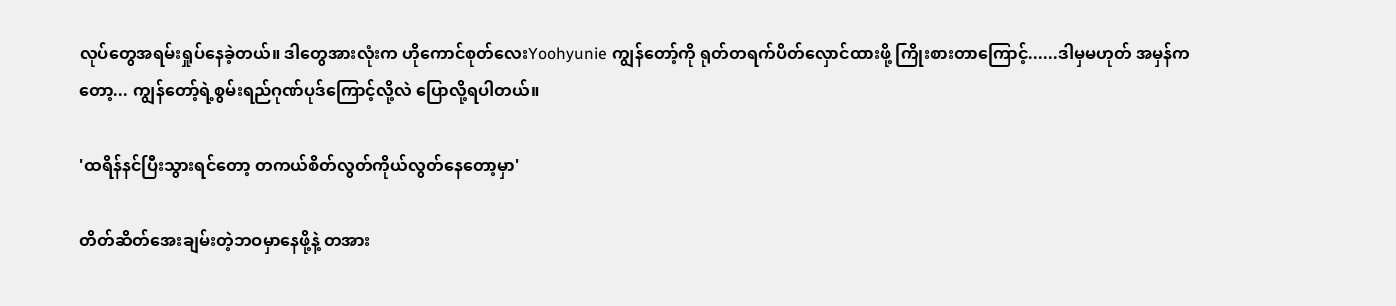လုပ်တွေအရမ်းရှုပ်နေခဲ့တယ်။ ဒါတွေအားလုံးက ဟိုကောင်စုတ်လေးYoohyunie ကျွန်တော့်ကို ရုတ်တရက်ပိတ်လှောင်ထားဖို့ ကြိုးစားတာကြောင့်......ဒါမှမဟုတ် အမှန်ကတော့... ကျွန်တော့်ရဲ့စွမ်းရည်ဂုဏ်ပုဒ်ကြောင့်လို့လဲ ပြောလို့ရပါတယ်။

'ထရိန်နင်ပြီးသွားရင်တော့ တကယ်စိတ်လွတ်ကိုယ်လွတ်နေတော့မှာ'

တိတ်ဆိတ်အေးချမ်းတဲ့ဘဝမှာနေဖို့နဲ့ တအား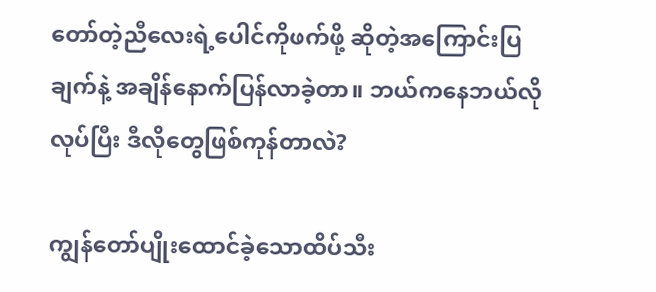တော်တဲ့ညီလေးရဲ့ပေါင်ကိုဖက်ဖို့ ဆိုတဲ့အကြောင်းပြချက်နဲ့ အချိန်နောက်ပြန်လာခဲ့တာ။ ဘယ်ကနေဘယ်လိုလုပ်ပြီး ဒီလိုတွေဖြစ်ကုန်တာလဲ?

ကျွန်တော်ပျိုးထောင်ခဲ့သောထိပ်သီး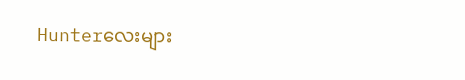Hunterလေးများ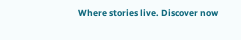Where stories live. Discover now